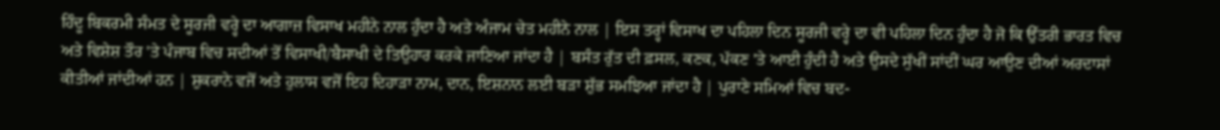ਹਿੰਦੂ ਬਿਕਰਮੀ ਸੰਮਤ ਦੇ ਸੂਰਜੀ ਵਰ੍ਹੇ ਦਾ ਆਗਾਜ਼ ਵਿਸਾਖ ਮਹੀਨੇ ਨਾਲ ਹੁੰਦਾ ਹੈ ਅਤੇ ਅੰਜਾਮ ਚੇਤ ਮਹੀਨੇ ਨਾਲ | ਇਸ ਤਰ੍ਹਾਂ ਵਿਸਾਖ ਦਾ ਪਹਿਲਾ ਦਿਨ ਸੂਰਜੀ ਵਰ੍ਹੇ ਦਾ ਵੀ ਪਹਿਲਾ ਦਿਨ ਹੁੰਦਾ ਹੈ ਜੋ ਕਿ ਉੱਤਰੀ ਭਾਰਤ ਵਿਚ ਅਤੇ ਵਿਸ਼ੇਸ਼ ਤੌਰ 'ਤੇ ਪੰਜਾਬ ਵਿਚ ਸਦੀਆਂ ਤੋਂ ਵਿਸਾਖੀ/ਬੈਸਾਖੀ ਦੇ ਤਿਉਹਾਰ ਕਰਕੇ ਜਾਣਿਆ ਜਾਂਦਾ ਹੈ | ਬਸੰਤ ਰੁੱਤ ਦੀ ਫ਼ਸਲ, ਕਣਕ, ਪੱਕਣ 'ਤੇ ਆਈ ਹੁੰਦੀ ਹੈ ਅਤੇ ਉਸਦੇ ਸੁੱਖੀਂ ਸਾਂਦੀਂ ਘਰ ਆਉਣ ਦੀਆਂ ਅਰਦਾਸਾਂ ਕੀਤੀਆਂ ਜਾਂਦੀਆਂ ਹਨ | ਸ਼ੁਕਰਾਨੇ ਵਜੋਂ ਅਤੇ ਹੁਲਾਸ ਵਜੋਂ ਇਹ ਦਿਹਾੜਾ ਨਾਮ, ਦਾਨ, ਇਸ਼ਨਾਨ ਲਈ ਬੜਾ ਸ਼ੁੱਭ ਸਮਝਿਆ ਜਾਂਦਾ ਹੈ | ਪੁਰਾਣੇ ਸਮਿਆਂ ਵਿਚ ਬਦ-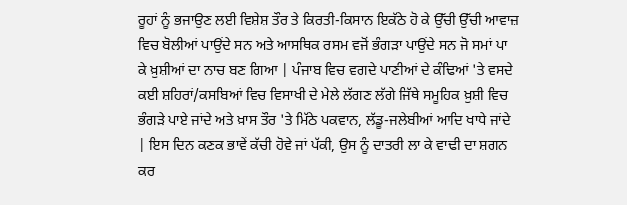ਰੂਹਾਂ ਨੂੰ ਭਜਾਉਣ ਲਈ ਵਿਸ਼ੇਸ਼ ਤੌਰ ਤੇ ਕਿਰਤੀ-ਕਿਸਾਨ ਇਕੱਠੇ ਹੋ ਕੇ ਉੱਚੀ ਉੱਚੀ ਆਵਾਜ਼ ਵਿਚ ਬੋਲੀਆਂ ਪਾਉਂਦੇ ਸਨ ਅਤੇ ਆਸਥਿਕ ਰਸਮ ਵਜੋਂ ਭੰਗੜਾ ਪਾਉਂਦੇ ਸਨ ਜੋ ਸਮਾਂ ਪਾ ਕੇ ਖ਼ੁਸ਼ੀਆਂ ਦਾ ਨਾਚ ਬਣ ਗਿਆ | ਪੰਜਾਬ ਵਿਚ ਵਗਦੇ ਪਾਣੀਆਂ ਦੇ ਕੰਢਿਆਂ 'ਤੇ ਵਸਦੇ ਕਈ ਸ਼ਹਿਰਾਂ/ਕਸਬਿਆਂ ਵਿਚ ਵਿਸਾਖੀ ਦੇ ਮੇਲੇ ਲੱਗਣ ਲੱਗੇ ਜਿੱਥੇ ਸਮੂਹਿਕ ਖ਼ੁਸ਼ੀ ਵਿਚ ਭੰਗੜੇ ਪਾਏ ਜਾਂਦੇ ਅਤੇ ਖ਼ਾਸ ਤੌਰ 'ਤੇ ਮਿੱਠੇ ਪਕਵਾਨ, ਲੱਡੂ-ਜਲੇਬੀਆਂ ਆਦਿ ਖਾਧੇ ਜਾਂਦੇ | ਇਸ ਦਿਨ ਕਣਕ ਭਾਵੇਂ ਕੱਚੀ ਹੋਵੇ ਜਾਂ ਪੱਕੀ, ਉਸ ਨੂੰ ਦਾਤਰੀ ਲਾ ਕੇ ਵਾਢੀ ਦਾ ਸ਼ਗਨ ਕਰ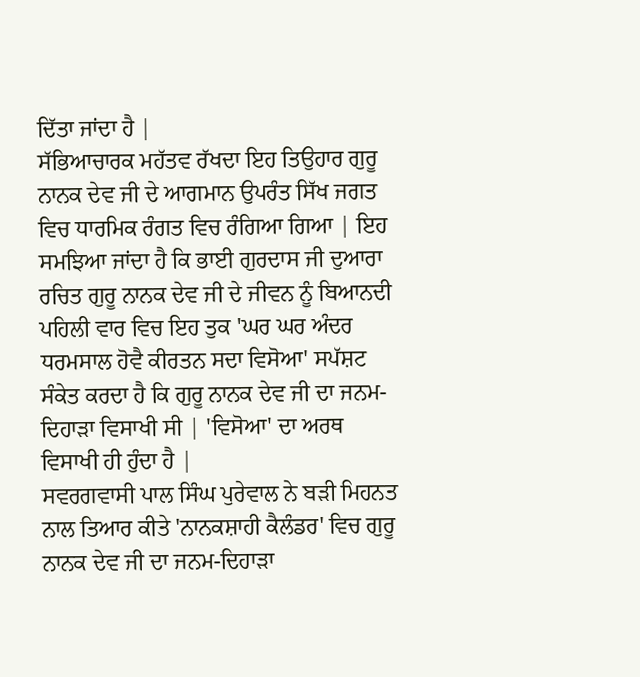ਦਿੱਤਾ ਜਾਂਦਾ ਹੈ |
ਸੱਭਿਆਚਾਰਕ ਮਹੱਤਵ ਰੱਖਦਾ ਇਹ ਤਿਉਹਾਰ ਗੁਰੂ ਨਾਨਕ ਦੇਵ ਜੀ ਦੇ ਆਗਮਾਨ ਉਪਰੰਤ ਸਿੱਖ ਜਗਤ ਵਿਚ ਧਾਰਮਿਕ ਰੰਗਤ ਵਿਚ ਰੰਗਿਆ ਗਿਆ | ਇਹ ਸਮਝਿਆ ਜਾਂਦਾ ਹੈ ਕਿ ਭਾਈ ਗੁਰਦਾਸ ਜੀ ਦੁਆਰਾ ਰਚਿਤ ਗੁਰੂ ਨਾਨਕ ਦੇਵ ਜੀ ਦੇ ਜੀਵਨ ਨੂੰ ਬਿਆਨਦੀ ਪਹਿਲੀ ਵਾਰ ਵਿਚ ਇਹ ਤੁਕ 'ਘਰ ਘਰ ਅੰਦਰ ਧਰਮਸਾਲ ਹੋਵੈ ਕੀਰਤਨ ਸਦਾ ਵਿਸੋਆ' ਸਪੱਸ਼ਟ ਸੰਕੇਤ ਕਰਦਾ ਹੈ ਕਿ ਗੁਰੂ ਨਾਨਕ ਦੇਵ ਜੀ ਦਾ ਜਨਮ-ਦਿਹਾੜਾ ਵਿਸਾਖੀ ਸੀ | 'ਵਿਸੋਆ' ਦਾ ਅਰਥ ਵਿਸਾਖੀ ਹੀ ਹੁੰਦਾ ਹੈ |
ਸਵਰਗਵਾਸੀ ਪਾਲ ਸਿੰਘ ਪੁਰੇਵਾਲ ਨੇ ਬੜੀ ਮਿਹਨਤ ਨਾਲ ਤਿਆਰ ਕੀਤੇ 'ਨਾਨਕਸ਼ਾਹੀ ਕੈਲੰਡਰ' ਵਿਚ ਗੁਰੂ ਨਾਨਕ ਦੇਵ ਜੀ ਦਾ ਜਨਮ-ਦਿਹਾੜਾ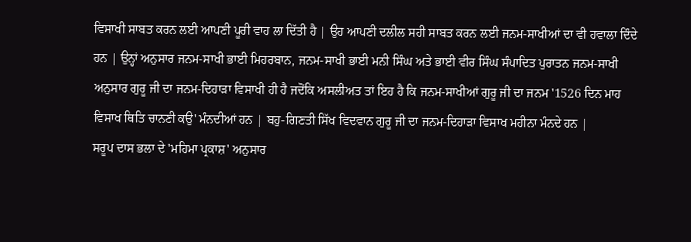ਵਿਸਾਖੀ ਸਾਬਤ ਕਰਨ ਲਈ ਆਪਣੀ ਪੂਰੀ ਵਾਹ ਲਾ ਦਿੱਤੀ ਹੈ | ਉਹ ਆਪਣੀ ਦਲੀਲ ਸਹੀ ਸਾਬਤ ਕਰਨ ਲਈ ਜਨਮ-ਸਾਖੀਆਂ ਦਾ ਵੀ ਹਵਾਲਾ ਦਿੰਦੇ ਹਨ | ਉਨ੍ਹਾਂ ਅਨੁਸਾਰ ਜਨਮ-ਸਾਖੀ ਭਾਈ ਮਿਹਰਬਾਨ, ਜਨਮ-ਸਾਖੀ ਭਾਈ ਮਨੀ ਸਿੰਘ ਅਤੇ ਭਾਈ ਵੀਰ ਸਿੰਘ ਸੰਪਾਦਿਤ ਪੁਰਾਤਨ ਜਨਮ-ਸਾਖੀ ਅਨੁਸਾਰ ਗੁਰੂ ਜੀ ਦਾ ਜਨਮ-ਦਿਹਾੜਾ ਵਿਸਾਖੀ ਹੀ ਹੈ ਜਦੋਂਕਿ ਅਸਲੀਅਤ ਤਾਂ ਇਹ ਹੈ ਕਿ ਜਨਮ-ਸਾਖੀਆਂ ਗੁਰੂ ਜੀ ਦਾ ਜਨਮ '1526 ਦਿਨ ਮਾਹ ਵਿਸਾਖ ਥਿਤਿ ਚਾਨਣੀ ਕਉ' ਮੰਨਦੀਆਂ ਹਨ | ਬਹੁ-ਗਿਣਤੀ ਸਿੱਖ ਵਿਦਵਾਨ ਗੁਰੂ ਜੀ ਦਾ ਜਨਮ-ਦਿਹਾੜਾ ਵਿਸਾਖ ਮਹੀਨਾ ਮੰਨਦੇ ਹਨ |
ਸਰੂਪ ਦਾਸ ਭਲਾ ਦੇ 'ਮਹਿਮਾ ਪ੍ਰਕਾਸ਼' ਅਨੁਸਾਰ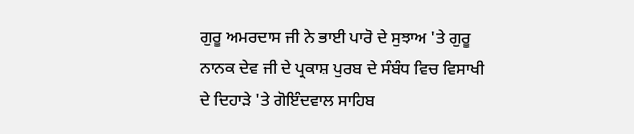ਗੁਰੂ ਅਮਰਦਾਸ ਜੀ ਨੇ ਭਾਈ ਪਾਰੋ ਦੇ ਸੁਝਾਅ 'ਤੇ ਗੁਰੂ ਨਾਨਕ ਦੇਵ ਜੀ ਦੇ ਪ੍ਰਕਾਸ਼ ਪੁਰਬ ਦੇ ਸੰਬੰਧ ਵਿਚ ਵਿਸਾਖੀ ਦੇ ਦਿਹਾੜੇ 'ਤੇ ਗੋਇੰਦਵਾਲ ਸਾਹਿਬ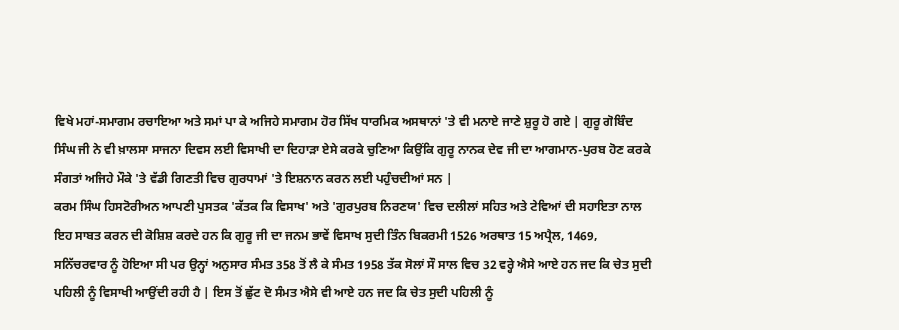ਵਿਖੇ ਮਹਾਂ-ਸਮਾਗਮ ਰਚਾਇਆ ਅਤੇ ਸਮਾਂ ਪਾ ਕੇ ਅਜਿਹੇ ਸਮਾਗਮ ਹੋਰ ਸਿੱਖ ਧਾਰਮਿਕ ਅਸਥਾਨਾਂ 'ਤੇ ਵੀ ਮਨਾਏ ਜਾਣੇ ਸ਼ੁਰੂ ਹੋ ਗਏ | ਗੁਰੂ ਗੋਬਿੰਦ ਸਿੰਘ ਜੀ ਨੇ ਵੀ ਖ਼ਾਲਸਾ ਸਾਜਨਾ ਦਿਵਸ ਲਈ ਵਿਸਾਖੀ ਦਾ ਦਿਹਾੜਾ ਏਸੇ ਕਰਕੇ ਚੁਣਿਆ ਕਿਉਂਕਿ ਗੁਰੂ ਨਾਨਕ ਦੇਵ ਜੀ ਦਾ ਆਗਮਾਨ-ਪੁਰਬ ਹੋਣ ਕਰਕੇ ਸੰਗਤਾਂ ਅਜਿਹੇ ਮੌਕੇ 'ਤੇ ਵੱਡੀ ਗਿਣਤੀ ਵਿਚ ਗੁਰਧਾਮਾਂ 'ਤੇ ਇਸ਼ਨਾਨ ਕਰਨ ਲਈ ਪਹੁੰਚਦੀਆਂ ਸਨ |
ਕਰਮ ਸਿੰਘ ਹਿਸਟੋਰੀਅਨ ਆਪਣੀ ਪੁਸਤਕ 'ਕੱਤਕ ਕਿ ਵਿਸਾਖ' ਅਤੇ 'ਗੁਰਪੁਰਬ ਨਿਰਣਯ' ਵਿਚ ਦਲੀਲਾਂ ਸਹਿਤ ਅਤੇ ਟੇਵਿਆਂ ਦੀ ਸਹਾਇਤਾ ਨਾਲ ਇਹ ਸਾਬਤ ਕਰਨ ਦੀ ਕੋਸ਼ਿਸ਼ ਕਰਦੇ ਹਨ ਕਿ ਗੁਰੂ ਜੀ ਦਾ ਜਨਮ ਭਾਵੇਂ ਵਿਸਾਖ ਸੁਦੀ ਤਿੰਨ ਬਿਕਰਮੀ 1526 ਅਰਥਾਤ 15 ਅਪ੍ਰੈਲ, 1469, ਸਨਿੱਚਰਵਾਰ ਨੂੰ ਹੋਇਆ ਸੀ ਪਰ ਉਨ੍ਹਾਂ ਅਨੁਸਾਰ ਸੰਮਤ 358 ਤੋਂ ਲੈ ਕੇ ਸੰਮਤ 1958 ਤੱਕ ਸੋਲਾਂ ਸੌ ਸਾਲ ਵਿਚ 32 ਵਰ੍ਹੇ ਐਸੇ ਆਏ ਹਨ ਜਦ ਕਿ ਚੇਤ ਸੁਦੀ ਪਹਿਲੀ ਨੂੰ ਵਿਸਾਖੀ ਆਉਂਦੀ ਰਹੀ ਹੈ | ਇਸ ਤੋਂ ਛੁੱਟ ਦੋ ਸੰਮਤ ਐਸੇ ਵੀ ਆਏ ਹਨ ਜਦ ਕਿ ਚੇਤ ਸੁਦੀ ਪਹਿਲੀ ਨੂੰ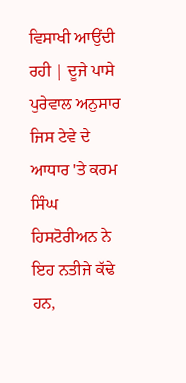ਵਿਸਾਖੀ ਆਉਂਦੀ ਰਹੀ | ਦੂਜੇ ਪਾਸੇ ਪੁਰੇਵਾਲ ਅਨੁਸਾਰ ਜਿਸ ਟੇਵੇ ਦੇ ਆਧਾਰ 'ਤੇ ਕਰਮ ਸਿੰਘ ਹਿਸਟੋਰੀਅਨ ਨੇ ਇਹ ਨਤੀਜੇ ਕੱਢੇ ਹਨ,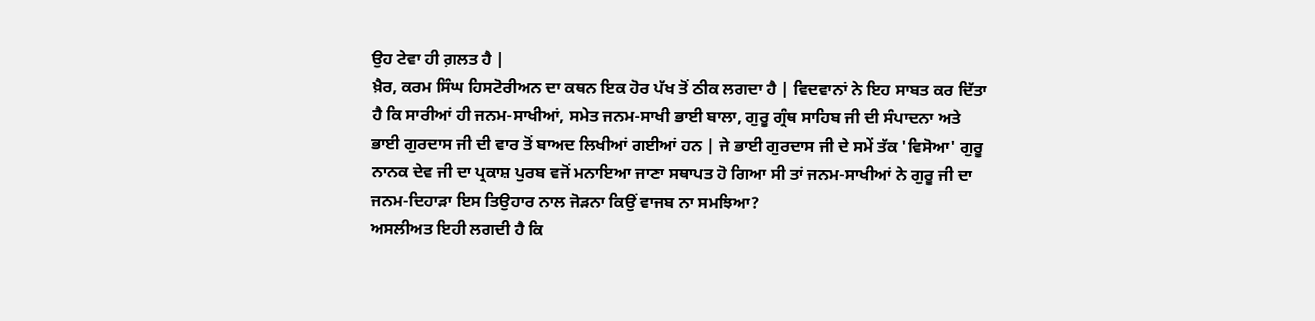ਉਹ ਟੇਵਾ ਹੀ ਗ਼ਲਤ ਹੈ |
ਖ਼ੈਰ, ਕਰਮ ਸਿੰਘ ਹਿਸਟੋਰੀਅਨ ਦਾ ਕਥਨ ਇਕ ਹੋਰ ਪੱਖ ਤੋਂ ਠੀਕ ਲਗਦਾ ਹੈ | ਵਿਦਵਾਨਾਂ ਨੇ ਇਹ ਸਾਬਤ ਕਰ ਦਿੱਤਾ ਹੈ ਕਿ ਸਾਰੀਆਂ ਹੀ ਜਨਮ-ਸਾਖੀਆਂ, ਸਮੇਤ ਜਨਮ-ਸਾਖੀ ਭਾਈ ਬਾਲਾ, ਗੁਰੂ ਗ੍ਰੰਥ ਸਾਹਿਬ ਜੀ ਦੀ ਸੰਪਾਦਨਾ ਅਤੇ ਭਾਈ ਗੁਰਦਾਸ ਜੀ ਦੀ ਵਾਰ ਤੋਂ ਬਾਅਦ ਲਿਖੀਆਂ ਗਈਆਂ ਹਨ | ਜੇ ਭਾਈ ਗੁਰਦਾਸ ਜੀ ਦੇ ਸਮੇਂ ਤੱਕ 'ਵਿਸੋਆ' ਗੁਰੂ ਨਾਨਕ ਦੇਵ ਜੀ ਦਾ ਪ੍ਰਕਾਸ਼ ਪੁਰਬ ਵਜੋਂ ਮਨਾਇਆ ਜਾਣਾ ਸਥਾਪਤ ਹੋ ਗਿਆ ਸੀ ਤਾਂ ਜਨਮ-ਸਾਖੀਆਂ ਨੇ ਗੁਰੂ ਜੀ ਦਾ ਜਨਮ-ਦਿਹਾੜਾ ਇਸ ਤਿਉਹਾਰ ਨਾਲ ਜੋੜਨਾ ਕਿਉਂ ਵਾਜਬ ਨਾ ਸਮਝਿਆ?
ਅਸਲੀਅਤ ਇਹੀ ਲਗਦੀ ਹੈ ਕਿ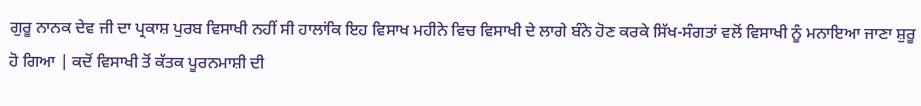ਗੁਰੂ ਨਾਨਕ ਦੇਵ ਜੀ ਦਾ ਪ੍ਰਕਾਸ਼ ਪੁਰਬ ਵਿਸਾਖੀ ਨਹੀਂ ਸੀ ਹਾਲਾਂਕਿ ਇਹ ਵਿਸਾਖ ਮਹੀਨੇ ਵਿਚ ਵਿਸਾਖੀ ਦੇ ਲਾਗੇ ਬੰਨੇ ਹੋਣ ਕਰਕੇ ਸਿੱਖ-ਸੰਗਤਾਂ ਵਲੋਂ ਵਿਸਾਖੀ ਨੂੰ ਮਨਾਇਆ ਜਾਣਾ ਸ਼ੁਰੂ ਹੋ ਗਿਆ | ਕਦੋਂ ਵਿਸਾਖੀ ਤੋਂ ਕੱਤਕ ਪੂਰਨਮਾਸ਼ੀ ਦੀ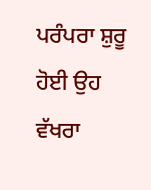ਪਰੰਪਰਾ ਸ਼ੁਰੂ ਹੋਈ ਉਹ ਵੱਖਰਾ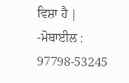ਵਿਸ਼ਾ ਹੈ |
-ਮੋਬਾਈਲ : 97798-53245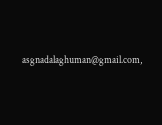asgnadalaghuman@gmail.com,